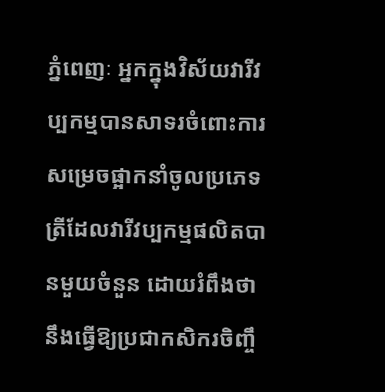ភ្នំពេញៈ អ្នកក្នុងវិស័យវារីវប្បកម្មបានសាទរចំពោះការសម្រេចផ្អាកនាំចូលប្រភេទត្រីដែលវារីវប្បកម្មផលិតបានមួយចំនួន ដោយរំពឹងថា នឹងធ្វើឱ្យប្រជាកសិករចិញ្ចឹ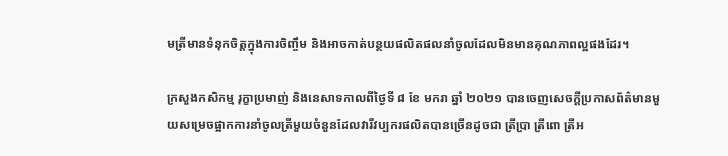មត្រីមានទំនុកចិត្តក្នុងការចិញ្ចឹម និងអាចកាត់បន្ថយផលិតផលនាំចូលដែលមិនមានគុណភាពល្អផងដែរ។

ក្រសួងកសិកម្ម រុក្ខាប្រមាញ់ និងនេសាទកាលពីថ្ងៃទី ៨ ខែ មករា ឆ្នាំ ២០២១ បានចេញសេចក្តីប្រកាសព័ត៌មានមួយសម្រេចផ្អាកការនាំចូលត្រីមួយចំនួនដែលវារីវប្បករផលិតបានច្រើនដូចជា ត្រីប្រា ត្រីពោ ត្រីអ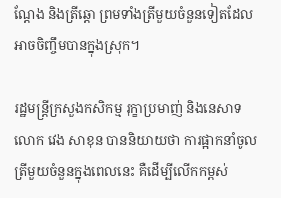ណ្តែង និងត្រីឆ្តោ ព្រមទាំងត្រីមួយចំនួនទៀតដែលអាចចិញ្ចឹមបានក្នុងស្រុក។

រដ្ឋមន្ត្រីក្រសួងកសិកម្ម រុក្ខាប្រមាញ់ និងនេសាទ លោក វេង សាខុន បាននិយាយថា ការផ្អាកនាំចូលត្រីមួយចំនួនក្នុងពេលនេះ គឺដើម្បីលើកកម្ពស់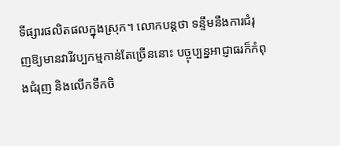ទីផ្សារផលិតផលក្នុងស្រុក។ លោកបន្តថា ទន្ទឹមនឹងការជំរុញឱ្យមានវារីវប្បកម្មកាន់តែច្រើននោះ បច្ចុប្បន្នអាជ្ញាធរក៏កំពុងជំរុញ និងលើកទឹកចិ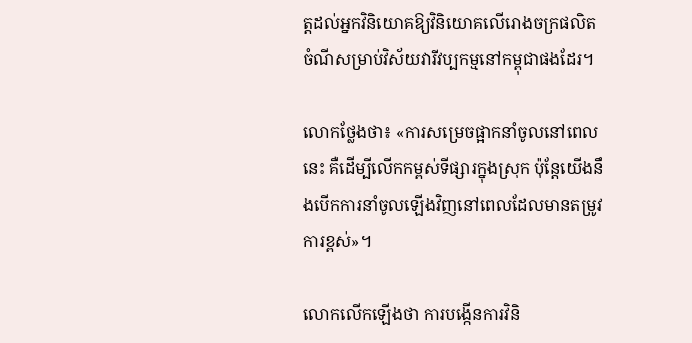ត្តដល់អ្នកវិនិយោគឱ្យវិនិយោគលើរោងចក្រផលិតចំណីសម្រាប់វិស័យវារីវប្បកម្មនៅកម្ពុជាផងដែរ។

លោកថ្លែងថា៖ «ការសម្រេចផ្អាកនាំចូលនៅពេលនេះ គឺដើម្បីលើកកម្ពស់ទីផ្សារក្នុងស្រុក ប៉ុន្តែយើងនឹងបើកការនាំចូលឡើងវិញនៅពេលដែលមានតម្រូវការខ្ពស់»។

លោកលើកឡើងថា ការបង្កើនការវិនិ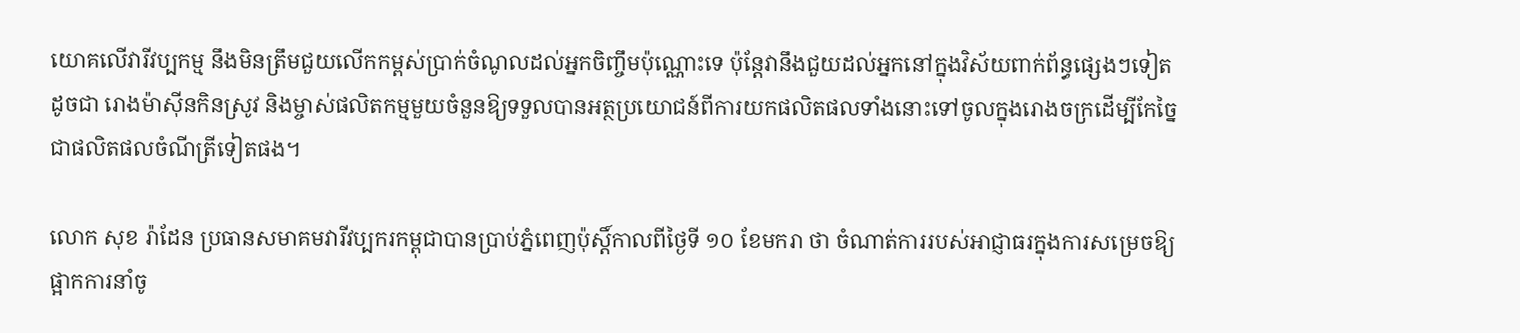យោគលើវារីវប្បកម្ម នឹងមិនត្រឹមជួយលើកកម្ពស់ប្រាក់ចំណូលដល់អ្នកចិញ្ចឹមប៉ុណ្ណោះទេ ប៉ុន្តែវានឹងជួយដល់អ្នកនៅក្នុងវិស័យពាក់ព័ន្ធផ្សេងៗទៀតដូចជា រោងម៉ាស៊ីនកិនស្រូវ និងម្ចាស់ផលិតកម្មមួយចំនួនឱ្យទទួលបានអត្ថប្រយោជន៍ពីការយកផលិតផលទាំងនោះទៅចូលក្នុងរោងចក្រដើម្បីកែច្នៃជាផលិតផលចំណីត្រីទៀតផង។

លោក សុខ រ៉ាដែន ប្រធានសមាគមវារីវប្បករកម្ពុជាបានប្រាប់ភ្នំពេញប៉ុស្តិ៍កាលពីថ្ងៃទី ១០ ខែមករា ថា ចំណាត់ការរបស់អាជ្ញាធរក្នុងការសម្រេចឱ្យផ្អាកការនាំចូ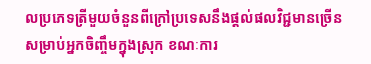លប្រភេទត្រីមួយចំនួនពីក្រៅប្រទេសនឹងផ្តល់ផលវិជ្ជមានច្រើនសម្រាប់អ្នកចិញ្ចឹមក្នុងស្រុក ខណៈការ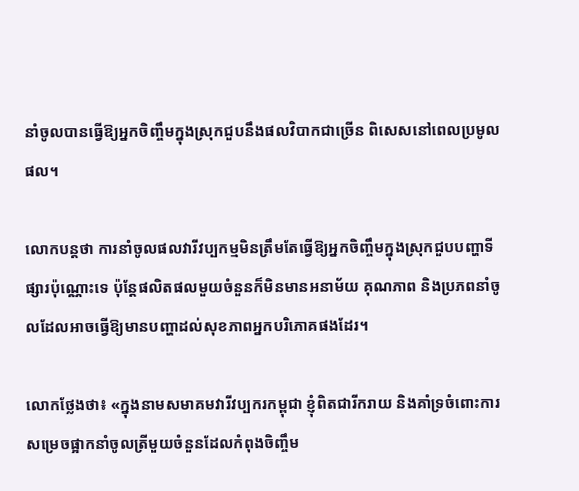នាំចូលបានធ្វើឱ្យអ្នកចិញ្ចឹមក្នុងស្រុកជួបនឹងផលវិបាកជាច្រើន ពិសេសនៅពេលប្រមូលផល។

លោកបន្តថា ការនាំចូលផលវារីវប្បកម្មមិនត្រឹមតែធ្វើឱ្យអ្នកចិញ្ចឹមក្នុងស្រុកជួបបញ្ហាទីផ្សារប៉ុណ្ណោះទេ ប៉ុន្តែផលិតផលមួយចំនួនក៏មិនមានអនាម័យ គុណភាព និងប្រភពនាំចូលដែលអាចធ្វើឱ្យមានបញ្ហាដល់សុខភាពអ្នកបរិភោគផងដែរ។

លោកថ្លែងថា៖ «ក្នុងនាមសមាគមវារីវប្បករកម្ពុជា ខ្ញុំពិតជារីករាយ និងគាំទ្រចំពោះការសម្រេចផ្អាកនាំចូលត្រីមួយចំនួនដែលកំពុងចិញ្ចឹម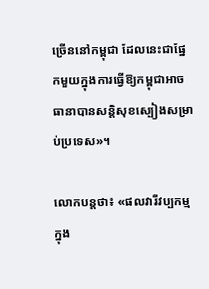ច្រើននៅកម្ពុជា ដែលនេះជាផ្នែកមួយក្នុងការធ្វើឱ្យកម្ពុជាអាចធានាបានសន្តិសុខស្បៀងសម្រាប់ប្រទេស»។

លោកបន្តថា៖ «ផលវារីវប្បកម្មក្នុង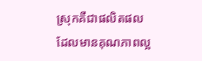ស្រុកគឺជាផលិតផលដែលមានគុណភាពល្អ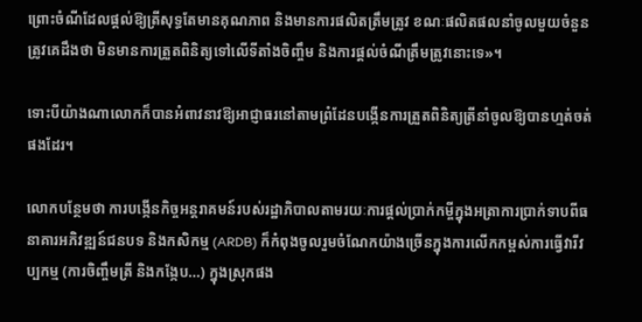ព្រោះចំណីដែលផ្តល់ឱ្យត្រីសុទ្ធតែមានគុណភាព និងមានការផលិតត្រឹមត្រូវ ខណៈផលិតផលនាំចូលមួយចំនួនត្រូវគេដឹងថា មិនមានការត្រួតពិនិត្យទៅលើទីតាំងចិញ្ចឹម និងការផ្តល់ចំណីត្រឹមត្រូវនោះទេ»។

ទោះបីយ៉ាងណាលោកក៏បានអំពាវនាវឱ្យអាជ្ញាធរនៅតាមព្រំដែនបង្កើនការត្រួតពិនិត្យត្រីនាំចូលឱ្យបានហ្មត់ចត់ផងដែរ។

លោកបន្ថែមថា ការបង្កើនកិច្ចអន្តរាគមន៍របស់រដ្ឋាភិបាលតាមរយៈការផ្តល់ប្រាក់កម្ចីក្នុងអត្រាការប្រាក់ទាបពីធនាគារអភិវឌ្ឍន៍ជនបទ និងកសិកម្ម (ARDB) ក៏កំពុងចូលរួមចំណែកយ៉ាងច្រើនក្នុងការលើកកម្ពស់ការធ្វើវារីវប្បកម្ម (ការចិញ្ចឹមត្រី និងកង្កែប...) ក្នុងស្រុកផង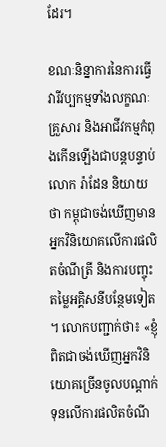ដែរ។

ខណៈនិន្នាការនៃការធ្វើវារីវប្បកម្មទាំងលក្ខណៈគ្រួសារ និងអាជីវកម្មកំពុងកើនឡើងជាបន្តបន្ទាប់ លោក រ៉ាដែន និយាយថា កម្ពុជាចង់ឃើញមានអ្នកវិនិយោគលើការផលិតចំណីត្រី និងការបញ្ចុះតម្លៃអគ្គិសនីបន្ថែមទៀត។ លោកបញ្ជាក់ថា៖ «ខ្ញុំពិតជាចង់ឃើញអ្នកវិនិយោគច្រើនចូលបណ្តាក់ទុនលើការផលិតចំណី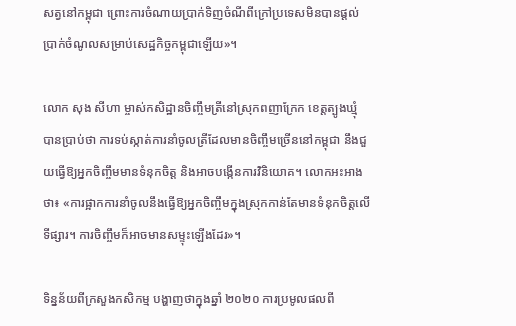សត្វនៅកម្ពុជា ព្រោះការចំណាយប្រាក់ទិញចំណីពីក្រៅប្រទេសមិនបានផ្តល់ប្រាក់ចំណូលសម្រាប់សេដ្ឋកិច្ចកម្ពុជាឡើយ»។

លោក សុង សីហា ម្ចាស់កសិដ្ឋានចិញ្ចឹមត្រីនៅស្រុកពញាក្រែក ខេត្តត្បូងឃ្មុំ បានប្រាប់ថា ការទប់ស្កាត់ការនាំចូលត្រីដែលមានចិញ្ចឹមច្រើននៅកម្ពុជា នឹងជួយធ្វើឱ្យអ្នកចិញ្ចឹមមានទំនុកចិត្ត និងអាចបង្កើនការវិនិយោគ។ លោកអះអាងថា៖ «ការផ្អាកការនាំចូលនឹងធ្វើឱ្យអ្នកចិញ្ចឹមក្នុងស្រុកកាន់តែមានទំនុកចិត្តលើទីផ្សារ។ ការចិញ្ចឹមក៏អាចមានសម្ទុះឡើងដែរ»។

ទិន្នន័យពីក្រសួងកសិកម្ម បង្ហាញថាក្នុងឆ្នាំ ២០២០ ការប្រមូលផលពី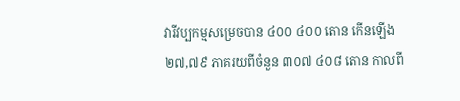វារីវប្បកម្មសម្រេចបាន ៤០០ ៤០០ តោន កើនឡើង ២៧,៧៩ ភាគរយពីចំនួន ៣០៧ ៤០៨ តោន កាលពី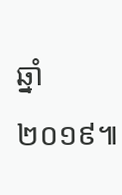ឆ្នាំ ២០១៩៕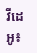វីដេអូ៖